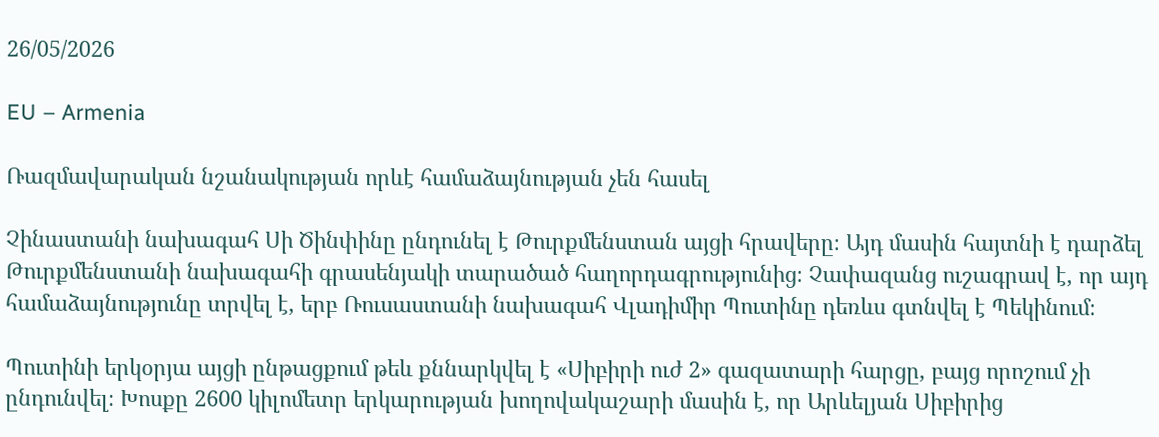26/05/2026

EU – Armenia

Ռազմավարական նշանակության որևէ համաձայնության չեն հասել

Չինաստանի նախագահ Սի Ծինփինը ընդունել է Թուրքմենստան այցի հրավերը։ Այդ մասին հայտնի է դարձել Թուրքմենստանի նախագահի գրասենյակի տարածած հաղորդագրությունից։ Չափազանց ուշագրավ է, որ այդ համաձայնությունը տրվել է, երբ Ռուսաստանի նախագահ Վլադիմիր Պուտինը դեռևս գտնվել է Պեկինում։

Պուտինի երկօրյա այցի ընթացքում թեև քննարկվել է «Սիբիրի ուժ 2» գազատարի հարցը, բայց որոշում չի ընդունվել։ Խոսքը 2600 կիլոմետր երկարության խողովակաշարի մասին է, որ Արևելյան Սիբիրից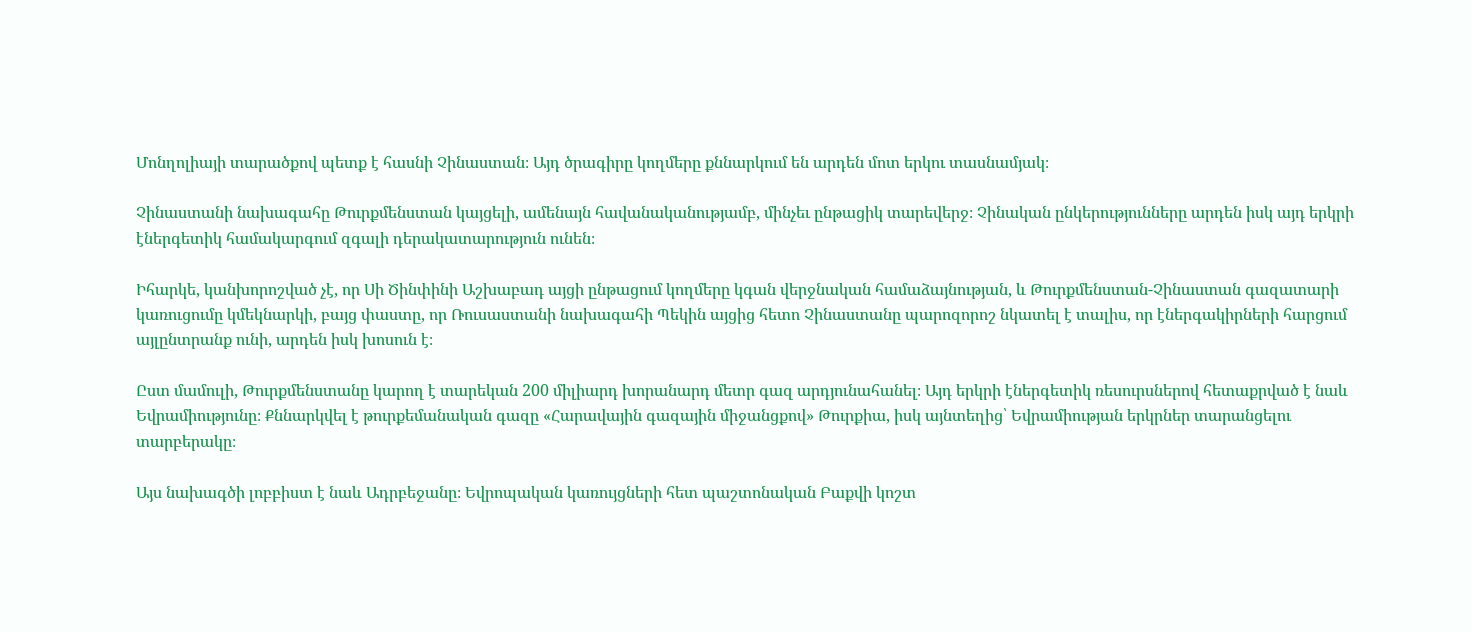Մոնղոլիայի տարածքով պետք է հասնի Չինաստան։ Այդ ծրագիրը կողմերը քննարկում են արդեն մոտ երկու տասնամյակ։

Չինաստանի նախագահը Թուրքմենստան կայցելի, ամենայն հավանականությամբ, մինչեւ ընթացիկ տարեվերջ։ Չինական ընկերությունները արդեն իսկ այդ երկրի էներգետիկ համակարգում զգալի դերակատարություն ունեն։

Իհարկե, կանխորոշված չէ, որ Սի Ծինփինի Աշխաբադ այցի ընթացում կողմերը կգան վերջնական համաձայնության, և Թուրքմենստան-Չինաստան գազատարի կառուցումը կմեկնարկի, բայց փաստը, որ Ռուսաստանի նախագահի Պեկին այցից հետո Չինաստանը պարոզորոշ նկատել է տալիս, որ էներգակիրների հարցում այլընտրանք ունի, արդեն իսկ խոսուն է։

Ըստ մամուլի, Թուրքմենստանը կարող է տարեկան 200 միլիարդ խորանարդ մետր գազ արդյունահանել։ Այդ երկրի էներգետիկ ռեսուրսներով հետաքրված է նաև Եվրամիությունը։ Քննարկվել է թուրքեմանական գազը «Հարավային գազային միջանցքով» Թուրքիա, իսկ այնտեղից՝ Եվրամիության երկրներ տարանցելու տարբերակը։

Այս նախագծի լոբբիստ է նաև Ադրբեջանը։ Եվրոպական կառույցների հետ պաշտոնական Բաքվի կոշտ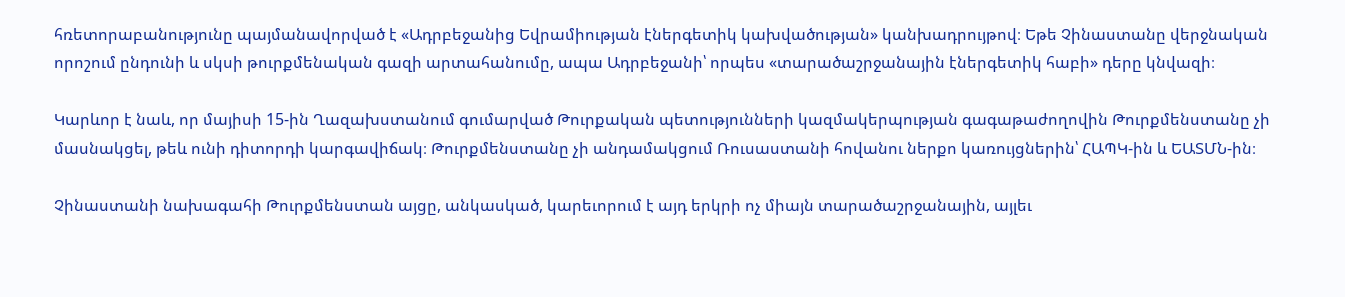հռետորաբանությունը պայմանավորված է «Ադրբեջանից Եվրամիության էներգետիկ կախվածության» կանխադրույթով։ Եթե Չինաստանը վերջնական որոշում ընդունի և սկսի թուրքմենական գազի արտահանումը, ապա Ադրբեջանի՝ որպես «տարածաշրջանային էներգետիկ հաբի» դերը կնվազի։

Կարևոր է նաև, որ մայիսի 15-ին Ղազախստանում գումարված Թուրքական պետությունների կազմակերպության գագաթաժողովին Թուրքմենստանը չի մասնակցել, թեև ունի դիտորդի կարգավիճակ։ Թուրքմենստանը չի անդամակցում Ռուսաստանի հովանու ներքո կառույցներին՝ ՀԱՊԿ-ին և ԵԱՏՄՆ-ին։

Չինաստանի նախագահի Թուրքմենստան այցը, անկասկած, կարեւորում է այդ երկրի ոչ միայն տարածաշրջանային, այլեւ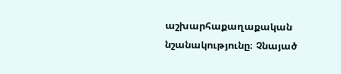աշխարհաքաղաքական նշանակությունը։ Չնայած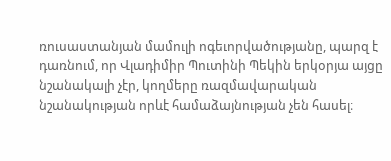ռուսաստանյան մամուլի ոգեւորվածությանը, պարզ է դառնում, որ Վլադիմիր Պուտինի Պեկին երկօրյա այցը նշանակալի չէր, կողմերը ռազմավարական նշանակության որևէ համաձայնության չեն հասել։